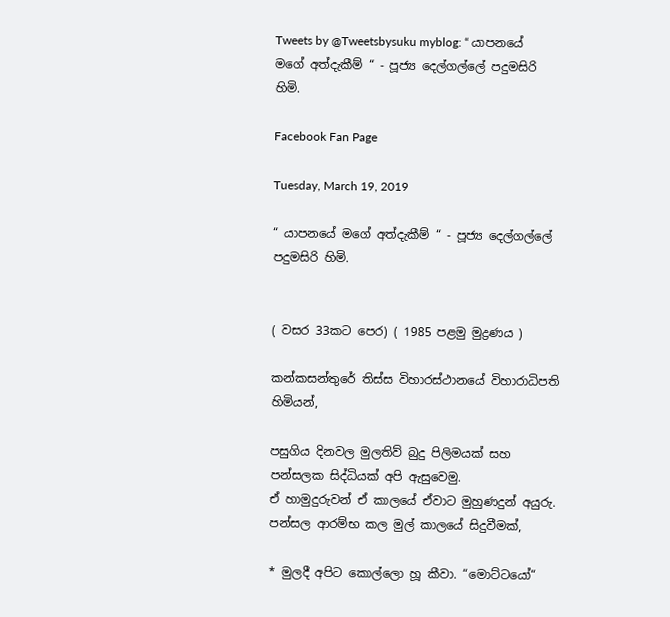Tweets by @Tweetsbysuku myblog: “ යාපනයේ මගේ අත්දැකීම් “ - පූජ්‍ය දෙල්ගල්ලේ පදුමසිරි හිමි.

Facebook Fan Page

Tuesday, March 19, 2019

“ යාපනයේ මගේ අත්දැකීම් “ - පූජ්‍ය දෙල්ගල්ලේ පදුමසිරි හිමි.


( වසර 33කට පෙර) ( 1985 පළමු මුද්‍රණය )

කන්කසන්තුරේ තිස්ස විහාරස්ථානයේ විහාරාධිපති හිමියන්,

පසුගිය දිනවල මුලතිව් බුදු පිලිමයක් සහ පන්සලක සිද්ධියක් අපි ඇසුවෙමු.
ඒ හාමුදුරුවන් ඒ කාලයේ ඒවාට මුහුණදුන් අයුරු.
පන්සල ආරම්භ කල මුල් කාලයේ සිදුවීමක්,

* මුලදී අපිට කොල්ලො හූ කීවා. “මොට්ටයෝ“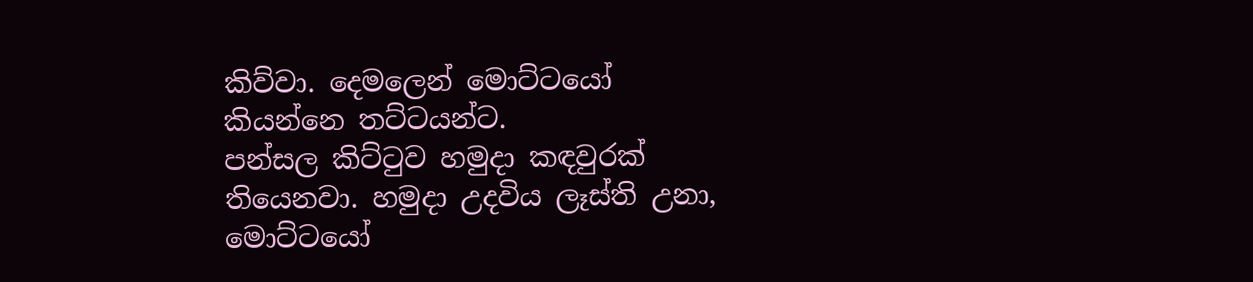කිව්වා. දෙමලෙන් මොට්ටයෝ කියන්නෙ තට්ටයන්ට.
පන්සල කිට්ටුව හමුදා කඳවුරක් තියෙනවා. හමුදා උදවිය ලෑස්ති උනා, මොට්ටයෝ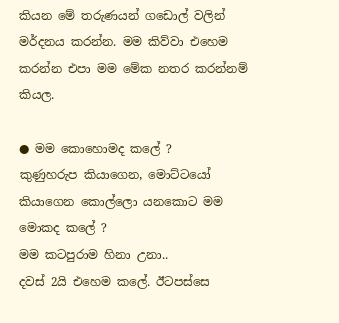කියන මේ තරුණයන් ගඩොල් වලින් මර්දනය කරන්න. මම කිව්වා එහෙම කරන්න එපා මම මේක නතර කරන්නම් කියල.

● මම කොහොමද කලේ ?
කුණුහරුප කියාගෙන, මොට්ටයෝ කියාගෙන කොල්ලො යනකොට මම මොකද කලේ ?
මම කටපුරාම හිනා උනා..
දවස් 2යි එහෙම කලේ. ඊටපස්සෙ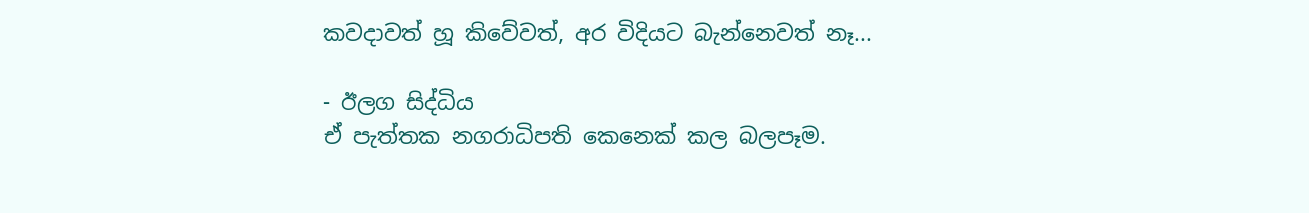කවදාවත් හූ කිවේවත්, අර විදියට බැන්නෙවත් නෑ...

- ඊලග සිද්ධිය
ඒ පැත්තක නගරාධිපති කෙනෙක් කල බලපෑම.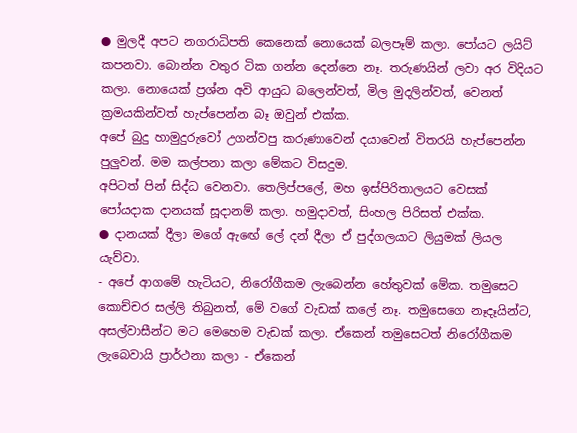● මුලදී අපට නගරාධිපති කෙනෙක් නොයෙක් බලපෑම් කලා. පෝයට ලයිට් කපනවා. බොන්න වතුර ටික ගන්න දෙන්නෙ නෑ. තරුණයින් ලවා අර විදියට කලා. නොයෙක් ප්‍රශ්න අවි ආයුධ බලෙන්වත්, මිල මුදලින්වත්, වෙනත් ක්‍රමයකින්වත් හැප්පෙන්න බෑ ඔවුන් එක්ක.
අපේ බුදු හාමුදුරුවෝ උගන්වපු කරුණාවෙන් දයාවෙන් විතරයි හැප්පෙන්න පුලුවන්. මම කල්පනා කලා මේකට විසදුම.
අපිටත් පින් සිද්ධ වෙනවා. තෙලිප්පලේ, මහ ඉස්පිරිතාලයට වෙසක් පෝයදාක දානයක් සූදානම් කලා. හමුදාවත්, සිංහල පිරිසත් එක්ක.
● දානයක් දීලා මගේ ඇඟේ ලේ දන් දීලා ඒ පුද්ගලයාට ලියුමක් ලියල යැව්වා.
- අපේ ආගමේ හැටියට, නිරෝගීකම ලැබෙන්න හේතුවක් මේක. තමුසෙට කොච්චර සල්ලි තිබුනත්, මේ වගේ වැඩක් කලේ නෑ. තමුසෙගෙ නෑදෑයින්ට, අසල්වාසීන්ට මට මෙහෙම වැඩක් කලා. ඒකෙන් තමුසෙටත් නිරෝගීකම ලැබෙවායි ප්‍රාර්ථනා කලා - ඒකෙන්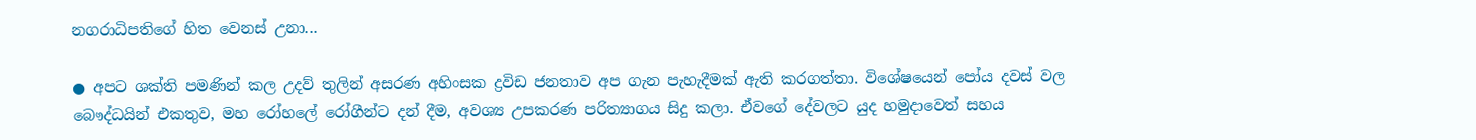නගරාධිපතිගේ හිත වෙනස් උනා...

● අපට ශක්ති පමණින් කල උදව් තුලින් අසරණ අහිංසක ද්‍රවිඩ ජනතාව අප ගැන පැහැදීමක් ඇති කරගත්තා. විශේෂයෙන් පෝය දවස් වල බෞද්ධයින් එකතුව, මහ රෝහලේ රෝගීන්ට දන් දීම, අවශ්‍ය උපකරණ පරිත්‍යාගය සිදු කලා. ඒවගේ දේවලට යුද හමුදාවෙත් සහය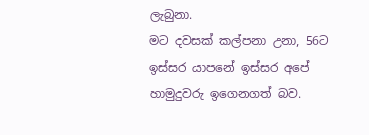ලැබුනා.
මට දවසක් කල්පනා උනා, 56ට ඉස්සර යාපනේ ඉස්සර අපේ හාමුදුවරු ඉගෙනගත් බව.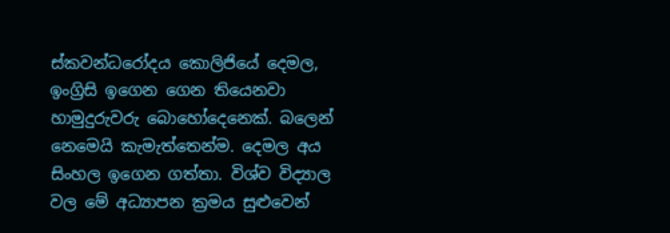ස්කවන්ධරෝදය කොලිජියේ දෙමල, ඉංග්‍රිසි ඉගෙන ගෙන තියෙනවා හාමුදුරුවරු බොහෝදෙනෙක්. බලෙන් නෙමෙයි කැමැත්තෙන්ම. දෙමල අය සිංහල ඉගෙන ගත්තා. විශ්ව විද්‍යාල වල මේ අධ්‍යාපන ක්‍රමය සුළුවෙන්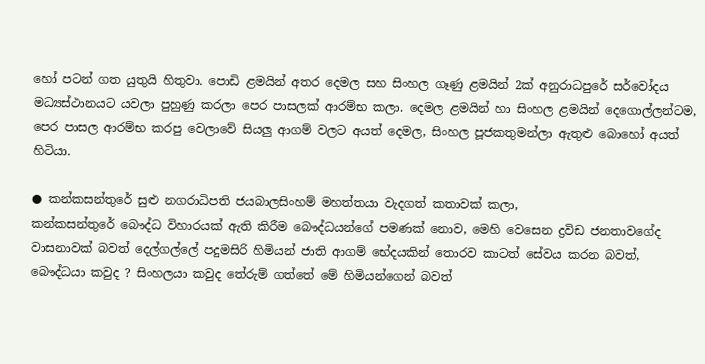හෝ පටන් ගත යුතුයි හිතුවා. පොඩි ළමයින් අතර දෙමල සහ සිංහල ගෑණු ළමයින් 2ක් අනුරාධපුරේ සර්වෝදය මධ්‍යස්ථානයට යවලා පුහුණු කරලා පෙර පාසලක් ආරම්භ කලා. දෙමල ළමයින් හා සිංහල ළමයින් දෙගොල්ලන්ටම, පෙර පාසල ආරම්භ කරපු වෙලාවේ සියලු ආගම් වලට අයත් දෙමල, සිංහල පූජකතුමන්ලා ඇතුළු බොහෝ අයත් හිටියා.

● කන්කසන්තුරේ සුළු නගරාධිපති ජයබාලසිංහම් මහත්තයා වැදගත් කතාවක් කලා,
කන්කසන්තුරේ බෞද්ධ විහාරයක් ඇති කිරීම බෞද්ධයන්ගේ පමණක් නොව, මෙහි වෙසෙන ද්‍රවිඩ ජනතාවගේද වාසනාවක් බවත් දෙල්ගල්ලේ පදුමසිරි හිමියන් ජාති ආගම් භේදයකින් තොරව කාටත් සේවය කරන බවත්, බෞද්ධයා කවුද ? සිංහලයා කවුද තේරුම් ගත්තේ මේ හිමියන්ගෙන් බවත්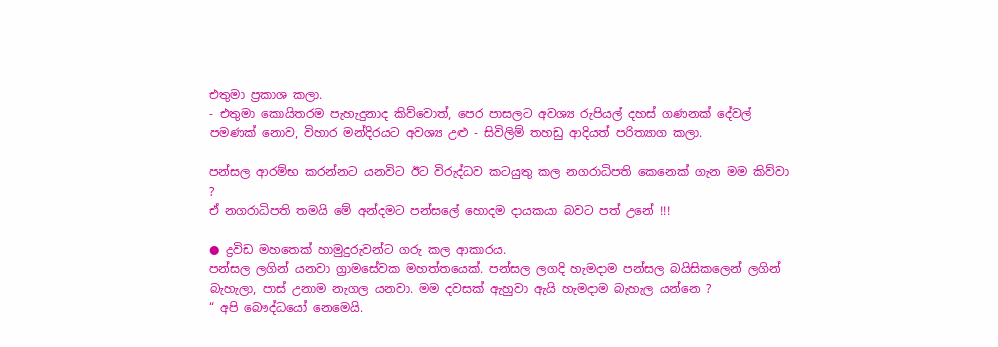එතුමා ප්‍රකාශ කලා.
- එතුමා කොයිතරම පැහැදුනාද කිව්වොත්, පෙර පාසලට අවශ්‍ය රුපියල් දහස් ගණනක් දේවල් පමණක් නොව, විහාර මන්දිරයට අවශ්‍ය උළු - සිවිලිම් තහඩු ආදියත් පරිත්‍යාග කලා.

පන්සල ආරම්භ කරන්නට යනවිට ඊට විරුද්ධව කටයුතු කල නගරාධිපති කෙනෙක් ගැන මම කිව්වා ?
ඒ නගරාධිපති තමයි මේ අන්දමට පන්සලේ හොදම දායකයා බවට පත් උනේ !!!

● ද්‍රවිඩ මහතෙක් හාමුදුරුවන්ට ගරු කල ආකාරය.
පන්සල ලගින් යනවා ග්‍රාමසේවක මහත්තයෙක්. පන්සල ලගදි හැමදාම පන්සල බයිසිකලෙන් ලගින් බැහැලා, පාස් උනාම නැගල යනවා. මම දවසක් ඇහුවා ඇයි හැමදාම බැහැල යන්නෙ ?
“ අපි බෞද්ධයෝ නෙමෙයි.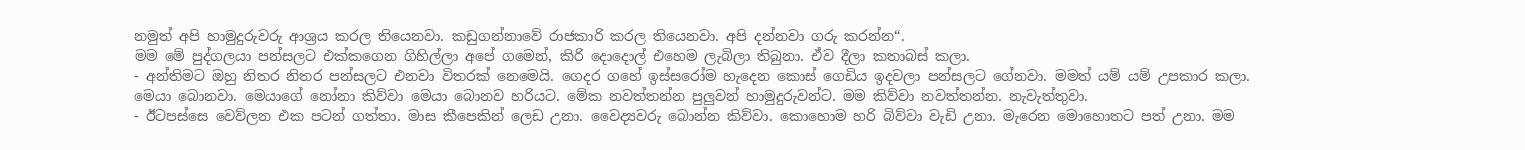නමුත් අපි හාමුදුරුවරු ආශ්‍රය කරල තියෙනවා. කඩුගන්නාවේ රාජකාරි කරල තියෙනවා. අපි දන්නවා ගරු කරන්න“.
මම මේ පුද්ගලයා පන්සලට එක්කගෙන ගිහිල්ලා අපේ ගමෙන්, කිරි දොදොල් එහෙම ලැබිලා තිබුනා. ඒව දීලා කතාබස් කලා.
- අන්තිමට ඔහු නිතර නිතර පන්සලට එනවා විතරක් නෙමෙයි. ගෙදර ගහේ ඉස්සරෝම හැදෙන කොස් ගෙඩිය ඉදවලා පන්සලට ගේනවා. මමත් යම් යම් උපකාර කලා.
මෙයා බොනවා. මෙයාගේ නෝනා කිව්වා මෙයා බොනව හරියට. මේක නවත්තන්න පුලුවන් හාමුදුරුවන්ට. මම කිව්වා නවත්තන්න. නැවැත්තුවා.
- ඊටපස්සෙ වෙව්ලන එක පටන් ගත්තා. මාස කීපෙකින් ලෙඩ උනා. වෛද්‍යවරු බොන්න කිව්වා. කොහොම හරි බිව්වා වැඩි උනා. මැරෙන මොහොතට පත් උනා. මම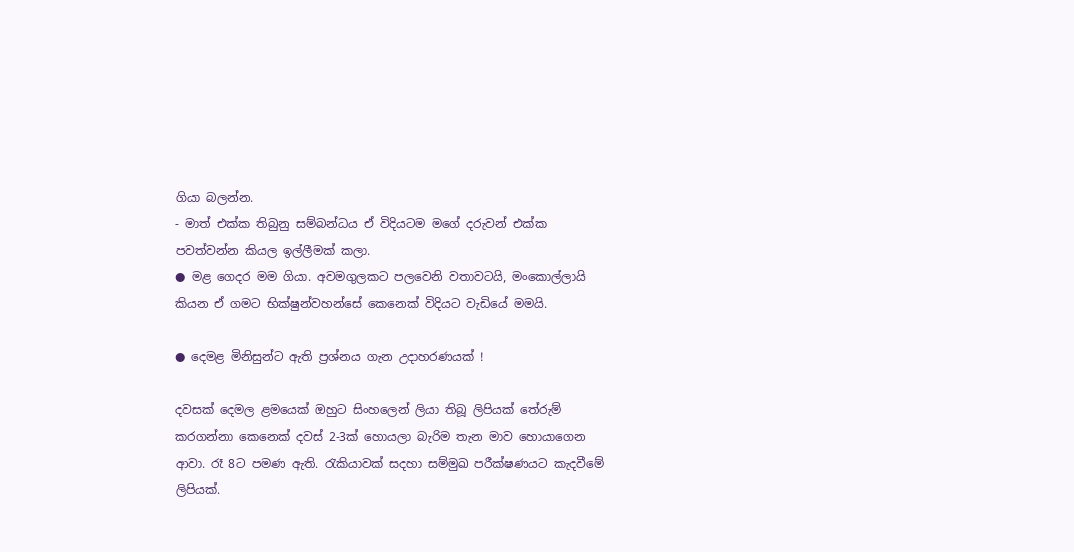ගියා බලන්න.
- මාත් එක්ක තිබුනු සම්බන්ධය ඒ විදියටම මගේ දරුවන් එක්ක පවත්වන්න කියල ඉල්ලීමක් කලා.
● මළ ගෙදර මම ගියා. අවමගුලකට පලවෙනි වතාවටයි, මංකොල්ලායි කියන ඒ ගමට භික්ෂුන්වහන්සේ කෙනෙක් විදියට වැඩියේ මමයි.

● දෙමළ මිනිසුන්ට ඇති ප්‍රශ්නය ගැන උදාහරණයක් !

දවසක් දෙමල ළමයෙක් ඔහුට සිංහලෙන් ලියා තිබූ ලිපියක් තේරුම් කරගන්නා කෙනෙක් දවස් 2-3ක් හොයලා බැරිම තැන මාව හොයාගෙන ආවා. රෑ 8ට පමණ ඇති. රැකියාවක් සදහා සම්මුඛ පරීක්ෂණයට කැදවීමේ ලිපියක්.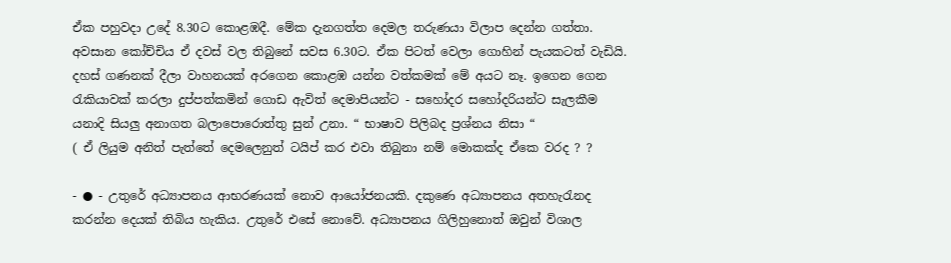ඒක පහුවදා උදේ 8.30ට කොළඹදී. මේක දැනගත්ත දෙමල තරුණයා විලාප දෙන්න ගත්තා. අවසාන කෝච්චිය ඒ දවස් වල තිබුනේ සවස 6.30ට. ඒක පිටත් වෙලා ගොහින් පැයකටත් වැඩියි. දහස් ගණනක් දීලා වාහනයක් අරගෙන කොළඹ යන්න වත්කමක් මේ අයට නෑ. ඉගෙන ගෙන රැකියාවක් කරලා දුප්පත්කමින් ගොඩ ඇවිත් දෙමාපියන්ට - සහෝදර සහෝදරියන්ට සැලකීම යනාදි සියලු අනාගත බලාපොරොත්තු සුන් උනා. “ භාෂාව පිලිබද ප්‍රශ්නය නිසා “
( ඒ ලියුම අනිත් පැත්තේ දෙමලෙනුත් ටයිප් කර එවා තිබුනා නම් මොකක්ද ඒකෙ වරද ? ?

- ● - උතුරේ අධ්‍යාපනය ආභරණයක් නොව ආයෝජනයකි. දකුණෙ අධ්‍යාපනය අතහැරැනද කරන්න දෙයක් තිබිය හැකිය. උතුරේ එසේ නොවේ. අධ්‍යාපනය ගිලිහුනොත් ඔවුන් විශාල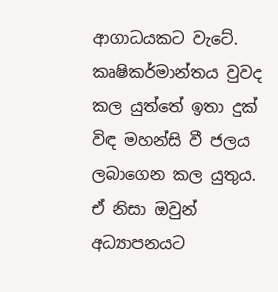ආගාධයකට වැටේ. කෘෂිකර්මාන්තය වුවද කල යුත්තේ ඉතා දුක් විඳ මහන්සි වී ජලය ලබාගෙන කල යුතුය. ඒ නිසා ඔවුන් අධ්‍යාපනයට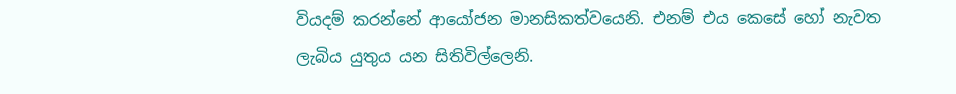වියදම් කරන්නේ ආයෝජන මානසිකත්වයෙනි. එනම් එය කෙසේ හෝ නැවත ලැබිය යුතුය යන සිතිවිල්ලෙනි.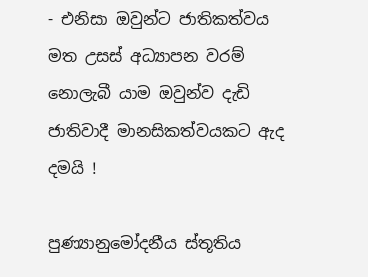- එනිසා ඔවුන්ට ජාතිකත්වය මත උසස් අධ්‍යාපන වරම් නොලැබී යාම ඔවුන්ව දැඩි ජාතිවාදී මානසිකත්වයකට ඇද දමයි !

පුණ්‍යානුමෝදනීය ස්තූතිය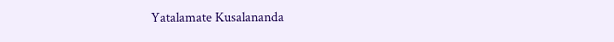Yatalamate Kusalananda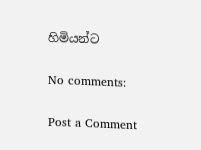හිමියන්ට

No comments:

Post a Comment